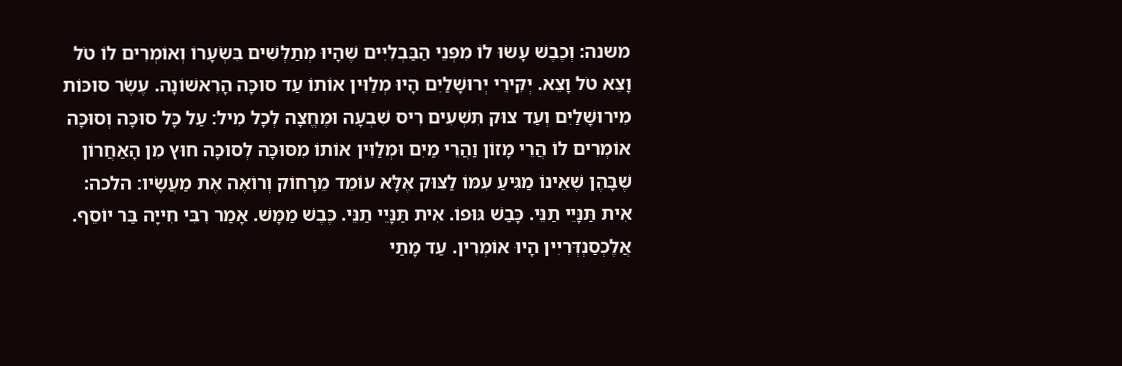משנה: וְכֶבֶשׁ עָשׂוּ לוֹ מִפְּנֵי הַבַּבְלִיִּים שֶׁהָיוּ מְתַלְּשִׁים בִּשְׂעָרוֹ וְאוֹמְרִים לוֹ טֹל וָצֵא טֹל וָצֵא. יְקִּירֵי יְרוּשָׁלַיִם הָיוּ מְלַוִּין אוֹתוֹ עַד סוּכָּה הָרִאשׁוֹנָה. עֶשֶׂר סוּכּוֹת מִירוּשָׁלַיִם וְעַד צוּק תִּשְׁעִים רִיס שִׁבְעָה וּמֶחֱצָה לְכָל מִיל׃ עַל כָּל סוּכָּה וְסוּכָּה אוֹמְרִים לוֹ הֲרֵי מָזוֹן וַהֲרֵי מַיִם וּמְלַוִּין אוֹתוֹ מִסּוּכָּה לְסוּכָּה חוּץ מִן הָאַחֲרוֹן שֶׁבָּהֶן שֶׁאֵינוֹ מַגִּיעַ עִמּוֹ לַצּוּק אֶלָּא עוֹמֵד מֵרָחוֹק וְרוֹאֶה אֶת מַעֲשָׂיו׃ הלכה: אִית תַּנָּיֵי תַנֵּי. כָּבַשׁ גּוּפוֹ. אִית תַּנָּיֵי תַנֵּי. כֶּבֶשׁ מַמָּשׁ. אָמַר רִבִּי חִייָה בַּר יוֹסֵף. אֲלֶכְסַנְדְּרִיִין הָיוּ אוֹמְרִין. עַד מָתַי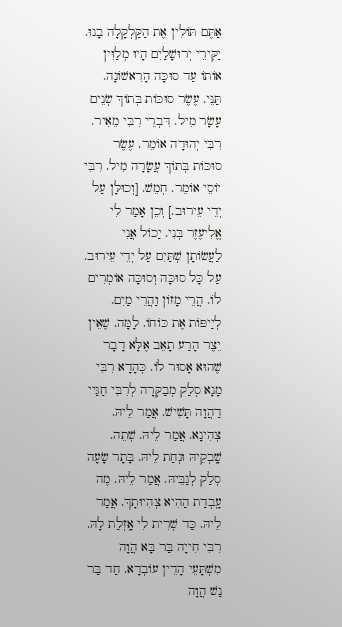אַתֶּם תּוֹלִין אֶת הַקַּלְקָלָה בָנוּ. יַקִּירֵי יְרוּשָׁלַיִם הָיוּ מְלַוִּין אוֹתוֹ עַד סוּכָּה הָרִאשׁוֹנָה. תַּנֵּי. עֶשֶׂר סוּכּוֹת בְּתוֹךְ שְׂנֵים עָשָׂר מִיל. דִּבְרֵי רִבִּי מֵאִיר. רִבִּי יְהוּדָה אוֹמֵר. עֶשֶׂר סוּכּוֹת בְּתוֹךְ עֲשָׂרָה מִיל. רִבִּי יוֹסֵי אוֹמֵר. חְמֵשׁ. [וְכוּלָּן עַל יְדֵי עֵירוּב.] וְכֵן אָמַר לִי אֱלִיעֶזֶר בְּנִי. יַכוֹל אֲנִי לַעֲשׂוֹתָן שְׁתַּיִם עַל יְדֵי עֵירוּב. עַל כָּל סוּכָּה וְסוּכָּה אוֹמְרִים לוֹ. הֲרֵי מָזוֹן וַהֲרֵי מַיִם. לְיַיפּוֹת אֶת כּוֹחוֹ. לָמָּה. שֶׁאֵין יֵצֶר הָרַע תָאֵב אֶלָּא דָבָר שֶׁהוּא אָסוּר לוֹ. כְּהָדָא רִבִּי מָנָא סְלַק מְבַקְּרָה לְרִבִּי חַגַּיי דַהֲוָה תָּשִׁישׁ. אֲמַר לֵיהּ. צְהִינָא. אֲמַר לֵיהּ. שְׁתֵה. שָֽׁבְקֵיהּ וּנְחַת לֵיהּ. בָּתָר שָׂעָה סְלַק לְגַבֵּיהּ. אֲמַר לֵיהּ. מֶה עָֽבְדַת הַהִיא צְהִיוּתָךְ. אֲמַר לֵיהּ. כַּד שְׁרִית לִי אָֽזְלַת לָהּ. רִבִּי חִייָה בַּר בָּא הֲוָה מִשְׁתָּעֵי הָדֵין עוֹבְדָא. חַד בַּר נַשׁ הֲוָה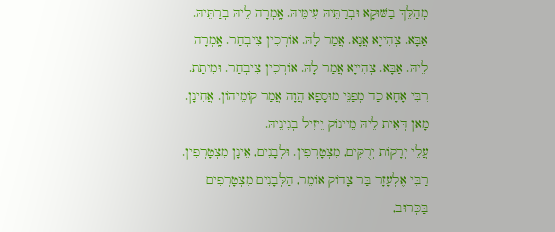מְהַלֵּךְ בַשּׁוּקָא וּבְרַתֵּיהּ עִימֵּיהּ. אָֽמְרָה לֵיהּ בְרַתֵּיהּ. אַבָּא. צְהִייָא אֲנָא. אֲמַר לָהּ. אוֹרְכִין צִיבְחַר. אָֽמְרָה לֵיהּ. אַבָּא. צְהִייָא אֲמַר לָהּ. אוֹרְכִין צִיבְחַר. וּמִיתַת. רִבִּי אָחָא כַד מְפַנֵּי מוּסָפָא הֲוָה אֲמַר קוֹמֵיהוֹן. אֲחִינָן. מָאן דְּאִית לֵיהּ מֵיינוֹק יֵיזִיל בְגִינֵיהּ.
עֲלֵי יְרָקוֹת יְרֻקִּים, מִצְטָרְפִין. וּלְבָנִים, אֵינָן מִצְטָרְפִין. רַבִּי אֶלְעָזָר בַּר צָדוֹק אוֹמֵר, הַלְּבָנִים מִצְטָרְפִים בַּכְּרוּב,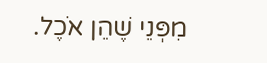מִפְּנֵי שֶׁהֵן אֹכֶל.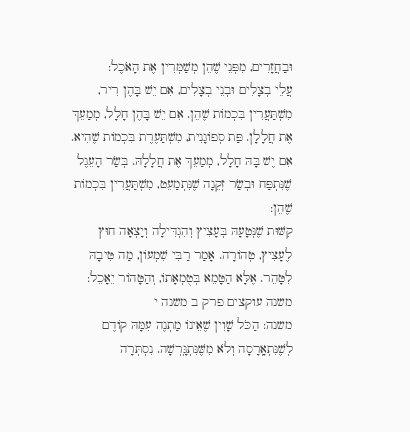וּבַחֲזָרִים, מִפְּנֵי שֶׁהֵן מְשַׁמְּרִין אֶת הָאֹכֶל:
עֲלֵי בְצָלִים וּבְנֵי בְצָלִים, אִם יֵשׁ בָּהֶן רִיר, מִשְׁתַּעֲרִין בִּכְמוֹת שֶׁהֵן. אִם יֵשׁ בָּהֶן חָלָל, מְמַעֵךְ אֶת חֲלָלָן. פַּת סְפוֹגָנִית, מִשְׁתַּעֶרֶת בִּכְמוֹת שֶׁהִיא. אִם יֶשׁ בָּהּ חָלָל, מְמַעֵךְ אֶת חֲלָלָהּ. בְּשַׂר הָעֵגֶל שֶׁנִּתְפַּח וּבְשַׂר זְקֵנָה שֶׁנִּתְמַעֵט, מִשְׁתַּעֲרִין בִּכְמוֹת שֶׁהֵן:
קִשּׁוּת שֶׁנְּטָעָהּ בְּעָצִיץ וְהִגְדִּילָה וְיָצְאָה חוּץ לֶעָצִיץ, טְהוֹרָה. אָמַר רַבִּי שִׁמְעוֹן, מַה טִּיבָהּ לִטָּהֵר. אֶלָּא הַטָּמֵא בְּטֻמְאָתוֹ, וְהַטָּהוֹר יֵאָכֵל:
משנה עוקצים פרק ב משנה י
משנה: הַכֹּל שָׁוִין שֶׁאֵינוֹ מַתְנֶה עִמָּהּ קוֹדֶם לְשֶׁנִּתְאָֽרָסָה וְלֹא מִשֶּׁנִּתְגָּֽרְשָׁה. נִסְתְּרָה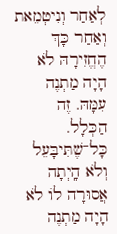לְאַחַר וְנִיטְמֵאת וְאַחַר כָּךְ הֶחֱזִירָהּ לֹא הָיָה מַתְנֶה עִמָּהּ. זֶה הַכְּלָל. כָּל־שֶׁתִּיבָּעֵל וְלֹא הָֽיְתָה אֲסוּרָה לוֹ לֹא הָיָה מַתְנֶה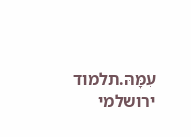עִמָּהּ.תלמוד ירושלמי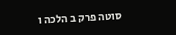סוטה פרק ב הלכה ו